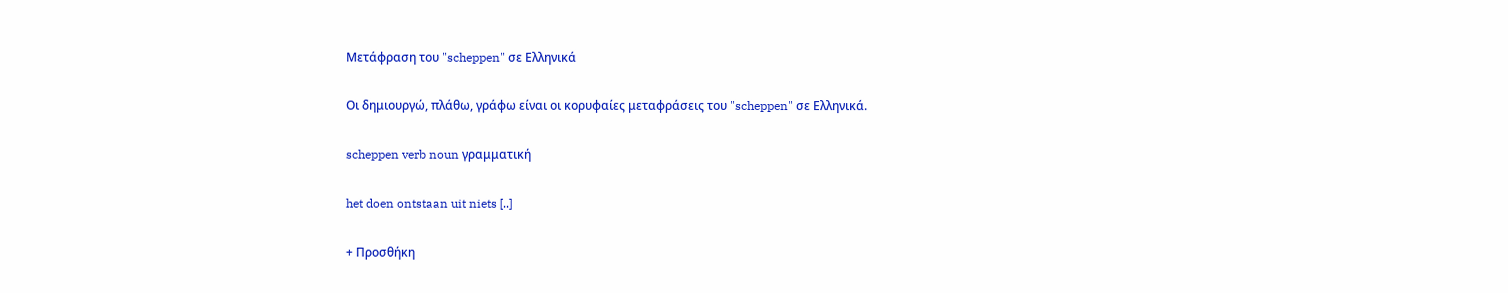Μετάφραση του "scheppen" σε Ελληνικά

Οι δημιουργώ, πλάθω, γράφω είναι οι κορυφαίες μεταφράσεις του "scheppen" σε Ελληνικά.

scheppen verb noun γραμματική

het doen ontstaan uit niets [..]

+ Προσθήκη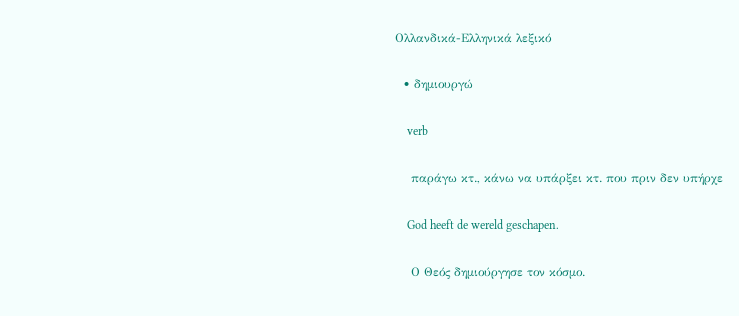Ολλανδικά-Ελληνικά λεξικό

  • δημιουργώ

    verb

    παράγω κτ., κάνω να υπάρξει κτ. που πριν δεν υπήρχε

    God heeft de wereld geschapen.

    Ο Θεός δημιούργησε τον κόσμο.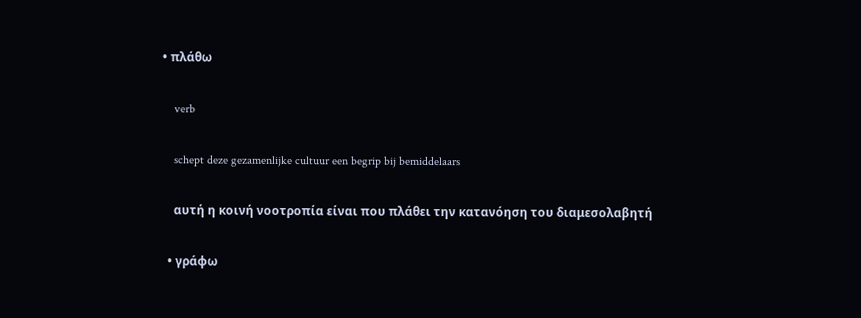• πλάθω

    verb

    schept deze gezamenlijke cultuur een begrip bij bemiddelaars

    αυτή η κοινή νοοτροπία είναι που πλάθει την κατανόηση του διαμεσολαβητή

  • γράφω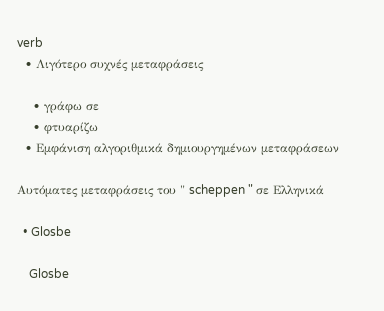verb
  • Λιγότερο συχνές μεταφράσεις

    • γράφω σε
    • φτυαρίζω
  • Εμφάνιση αλγοριθμικά δημιουργημένων μεταφράσεων

Αυτόματες μεταφράσεις του " scheppen " σε Ελληνικά

  • Glosbe

    Glosbe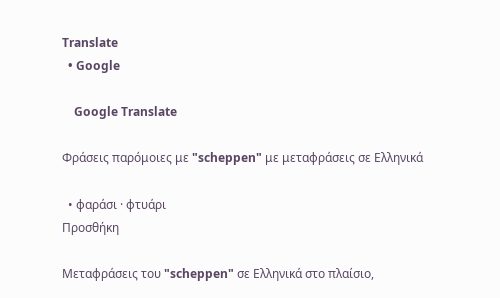Translate
  • Google

    Google Translate

Φράσεις παρόμοιες με "scheppen" με μεταφράσεις σε Ελληνικά

  • φαράσι · φτυάρι
Προσθήκη

Μεταφράσεις του "scheppen" σε Ελληνικά στο πλαίσιο,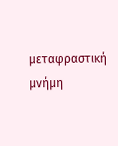μεταφραστική μνήμη